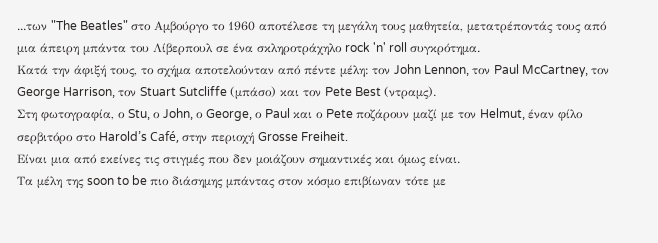...των "The Beatles" στο Αμβούργο το 1960 αποτέλεσε τη μεγάλη τους μαθητεία, μετατρέποντάς τους από μια άπειρη μπάντα του Λίβερπουλ σε ένα σκληροτράχηλο rock 'n' roll συγκρότημα.
Κατά την άφιξή τους, το σχήμα αποτελούνταν από πέντε μέλη: τον John Lennon, τον Paul McCartney, τον George Harrison, τον Stuart Sutcliffe (μπάσο) και τον Pete Best (ντραμς).
Στη φωτογραφία, ο Stu, ο John, ο George, ο Paul και ο Pete ποζάρουν μαζί με τον Helmut, έναν φίλο σερβιτόρο στο Harold’s Café, στην περιοχή Grosse Freiheit.
Είναι μια από εκείνες τις στιγμές που δεν μοιάζουν σημαντικές και όμως είναι.
Τα μέλη της soon to be πιο διάσημης μπάντας στον κόσμο επιβίωναν τότε με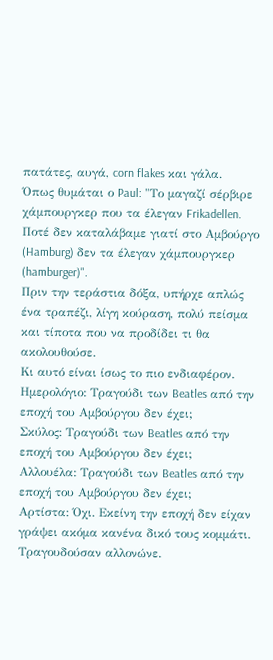πατάτες, αυγά, corn flakes και γάλα.
Όπως θυμάται ο Paul: "Το μαγαζί σέρβιρε χάμπουργκερ που τα έλεγαν Frikadellen. Ποτέ δεν καταλάβαμε γιατί στο Αμβούργο (Hamburg) δεν τα έλεγαν χάμπουργκερ (hamburger)".
Πριν την τεράστια δόξα, υπήρχε απλώς ένα τραπέζι, λίγη κούραση, πολύ πείσμα και τίποτα που να προδίδει τι θα ακολουθούσε.
Κι αυτό είναι ίσως το πιο ενδιαφέρον.
Ημερολόγιο: Τραγούδι των Beatles από την εποχή του Αμβούργου δεν έχει;
Σκύλος: Τραγούδι των Beatles από την εποχή του Αμβούργου δεν έχει;
Αλλουέλα: Τραγούδι των Beatles από την εποχή του Αμβούργου δεν έχει;
Αρτίστα: Όχι. Εκείνη την εποχή δεν είχαν γράψει ακόμα κανένα δικό τους κομμάτι. Τραγουδούσαν αλλονώνε.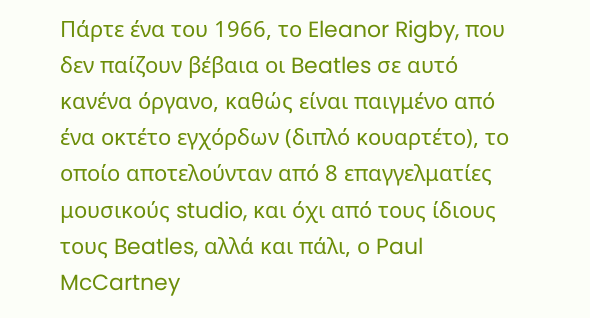Πάρτε ένα του 1966, το Eleanor Rigby, που δεν παίζουν βέβαια οι Beatles σε αυτό κανένα όργανο, καθώς είναι παιγμένο από ένα οκτέτο εγχόρδων (διπλό κουαρτέτο), το οποίο αποτελούνταν από 8 επαγγελματίες μουσικούς studio, και όχι από τους ίδιους τους Beatles, αλλά και πάλι, ο Paul McCartney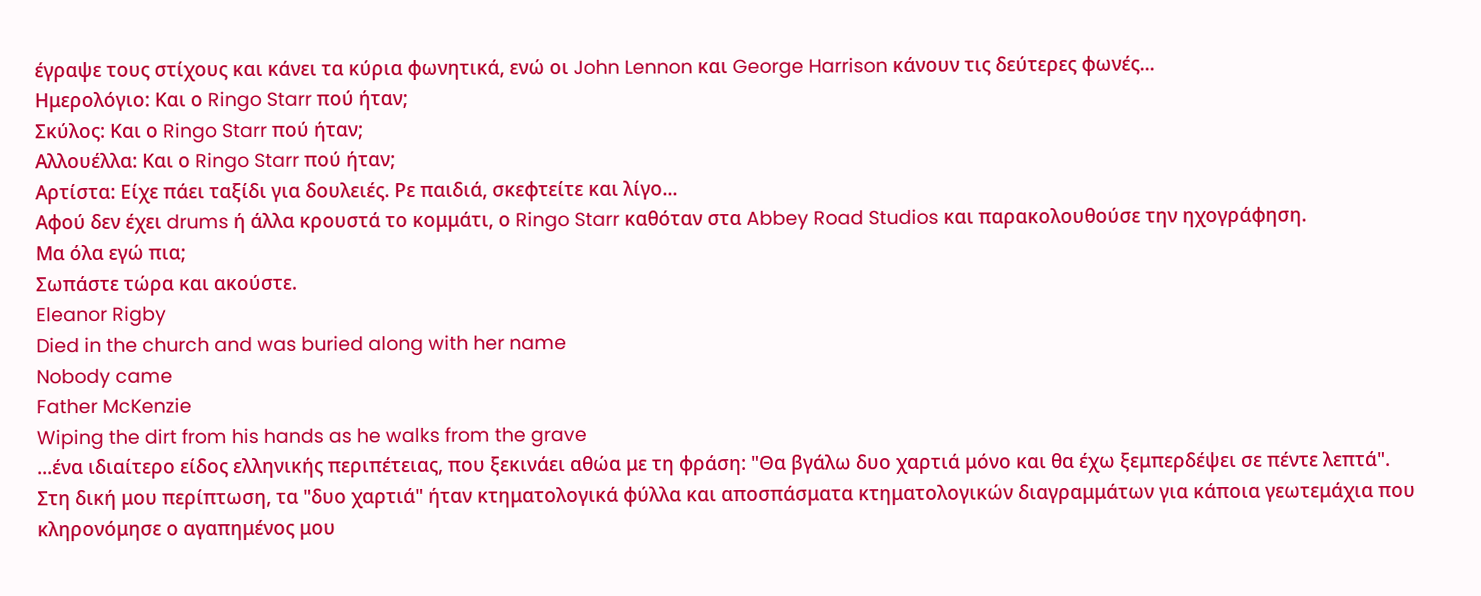έγραψε τους στίχους και κάνει τα κύρια φωνητικά, ενώ οι John Lennon και George Harrison κάνουν τις δεύτερες φωνές...
Ημερολόγιο: Και ο Ringo Starr πού ήταν;
Σκύλος: Και ο Ringo Starr πού ήταν;
Αλλουέλλα: Και ο Ringo Starr πού ήταν;
Αρτίστα: Είχε πάει ταξίδι για δουλειές. Ρε παιδιά, σκεφτείτε και λίγο...
Αφού δεν έχει drums ή άλλα κρουστά το κομμάτι, ο Ringo Starr καθόταν στα Abbey Road Studios και παρακολουθούσε την ηχογράφηση.
Μα όλα εγώ πια;
Σωπάστε τώρα και ακούστε.
Eleanor Rigby
Died in the church and was buried along with her name
Nobody came
Father McKenzie
Wiping the dirt from his hands as he walks from the grave
...ένα ιδιαίτερο είδος ελληνικής περιπέτειας, που ξεκινάει αθώα με τη φράση: "Θα βγάλω δυο χαρτιά μόνο και θα έχω ξεμπερδέψει σε πέντε λεπτά".
Στη δική μου περίπτωση, τα "δυο χαρτιά" ήταν κτηματολογικά φύλλα και αποσπάσματα κτηματολογικών διαγραμμάτων για κάποια γεωτεμάχια που κληρονόμησε ο αγαπημένος μου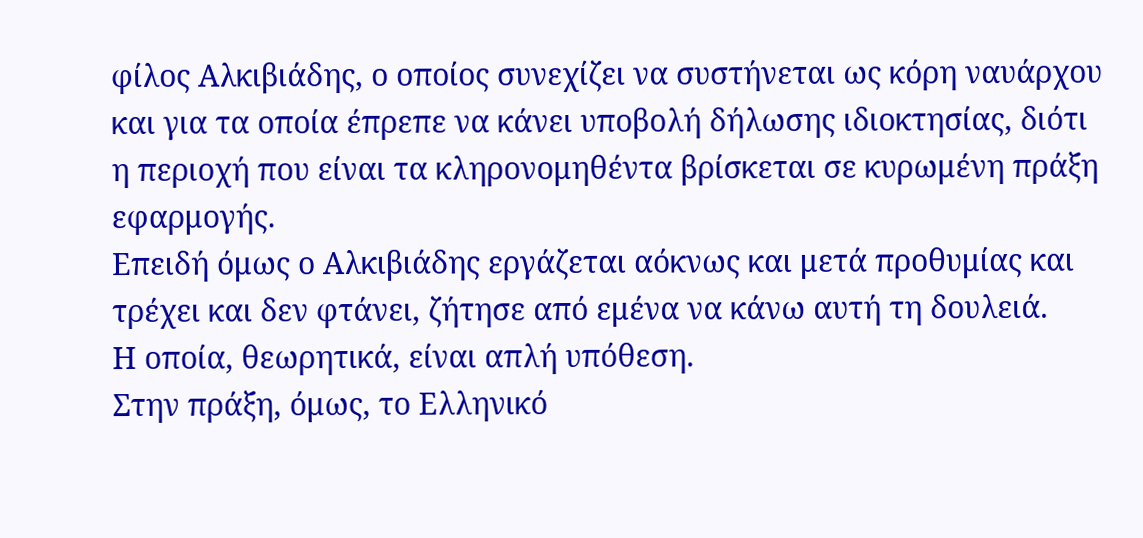φίλος Αλκιβιάδης, ο οποίος συνεχίζει να συστήνεται ως κόρη ναυάρχου και για τα οποία έπρεπε να κάνει υποβολή δήλωσης ιδιοκτησίας, διότι η περιοχή που είναι τα κληρονομηθέντα βρίσκεται σε κυρωμένη πράξη εφαρμογής.
Επειδή όμως ο Αλκιβιάδης εργάζεται αόκνως και μετά προθυμίας και τρέχει και δεν φτάνει, ζήτησε από εμένα να κάνω αυτή τη δουλειά.
Η οποία, θεωρητικά, είναι απλή υπόθεση.
Στην πράξη, όμως, το Ελληνικό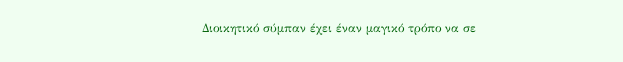Διοικητικό σύμπαν έχει έναν μαγικό τρόπο να σε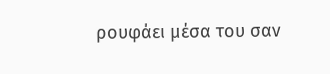ρουφάει μέσα του σαν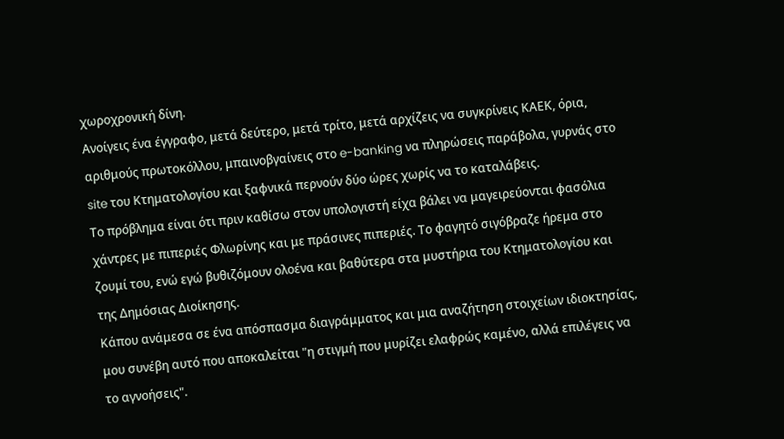χωροχρονική δίνη.
Ανοίγεις ένα έγγραφο, μετά δεύτερο, μετά τρίτο, μετά αρχίζεις να συγκρίνεις ΚΑΕΚ, όρια, αριθμούς πρωτοκόλλου, μπαινοβγαίνεις στο e-banking να πληρώσεις παράβολα, γυρνάς στο site του Κτηματολογίου και ξαφνικά περνούν δύο ώρες χωρίς να το καταλάβεις.
Το πρόβλημα είναι ότι πριν καθίσω στον υπολογιστή είχα βάλει να μαγειρεύονται φασόλια χάντρες με πιπεριές Φλωρίνης και με πράσινες πιπεριές. Το φαγητό σιγόβραζε ήρεμα στο ζουμί του, ενώ εγώ βυθιζόμουν ολοένα και βαθύτερα στα μυστήρια του Κτηματολογίου και της Δημόσιας Διοίκησης.
Κάπου ανάμεσα σε ένα απόσπασμα διαγράμματος και μια αναζήτηση στοιχείων ιδιοκτησίας, μου συνέβη αυτό που αποκαλείται "η στιγμή που μυρίζει ελαφρώς καμένο, αλλά επιλέγεις να το αγνοήσεις".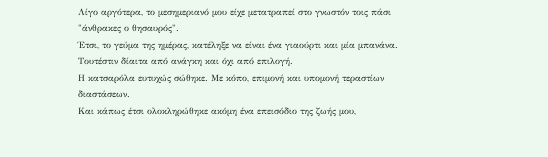Λίγο αργότερα, το μεσημεριανό μου είχε μετατραπεί στο γνωστόν τοις πάσι "άνθρακες ο θησαυρός".
Έτσι, το γεύμα της ημέρας, κατέληξε να είναι ένα γιαούρτι και μία μπανάνα. Τουτέστιν δίαιτα από ανάγκη και όχι από επιλογή.
Η κατσαρόλα ευτυχώς σώθηκε. Με κόπο, επιμονή και υπομονή τεραστίων διαστάσεων.
Και κάπως έτσι ολοκληρώθηκε ακόμη ένα επεισόδιο της ζωής μου,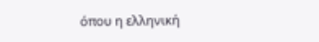όπου η ελληνική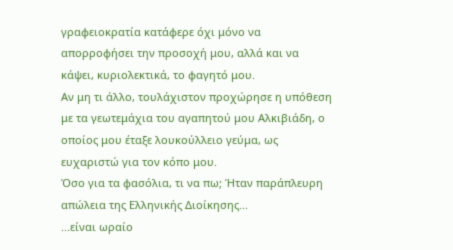γραφειοκρατία κατάφερε όχι μόνο να απορροφήσει την προσοχή μου, αλλά και να κάψει, κυριολεκτικά, το φαγητό μου.
Αν μη τι άλλο, τουλάχιστον προχώρησε η υπόθεση με τα γεωτεμάχια του αγαπητού μου Αλκιβιάδη, ο οποίος μου έταξε λουκούλλειο γεύμα, ως ευχαριστώ για τον κόπο μου.
Όσο για τα φασόλια, τι να πω; Ήταν παράπλευρη απώλεια της Ελληνικής Διοίκησης...
...είναι ωραίο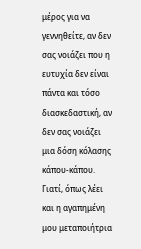μέρος για να γεννηθείτε, αν δεν σας νοιάζει που η ευτυχία δεν είναι πάντα και τόσο διασκεδαστική, αν δεν σας νοιάζει μια δόση κόλασης κάπου-κάπου.
Γιατί, όπως λέει και η αγαπημένη μου μεταποιήτρια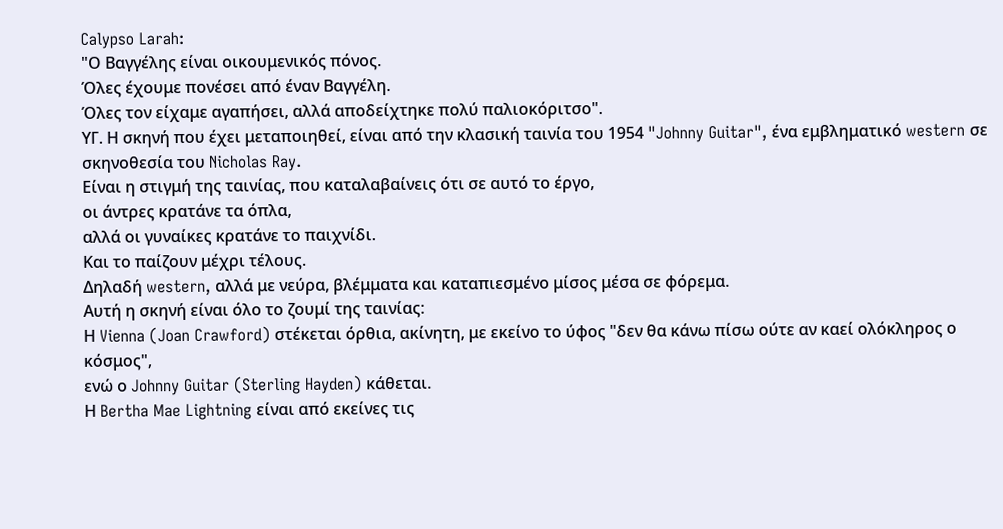Calypso Larah:
"Ο Βαγγέλης είναι οικουμενικός πόνος.
Όλες έχουμε πονέσει από έναν Βαγγέλη.
Όλες τον είχαμε αγαπήσει, αλλά αποδείχτηκε πολύ παλιοκόριτσο".
ΥΓ. Η σκηνή που έχει μεταποιηθεί, είναι από την κλασική ταινία του 1954 "Johnny Guitar", ένα εμβληματικό western σε σκηνοθεσία του Nicholas Ray.
Είναι η στιγμή της ταινίας, που καταλαβαίνεις ότι σε αυτό το έργο,
οι άντρες κρατάνε τα όπλα,
αλλά οι γυναίκες κρατάνε το παιχνίδι.
Και το παίζουν μέχρι τέλους.
Δηλαδή western, αλλά με νεύρα, βλέμματα και καταπιεσμένο μίσος μέσα σε φόρεμα.
Αυτή η σκηνή είναι όλο το ζουμί της ταινίας:
Η Vienna (Joan Crawford) στέκεται όρθια, ακίνητη, με εκείνο το ύφος "δεν θα κάνω πίσω ούτε αν καεί ολόκληρος ο κόσμος",
ενώ ο Johnny Guitar (Sterling Hayden) κάθεται.
Η Bertha Mae Lightning είναι από εκείνες τις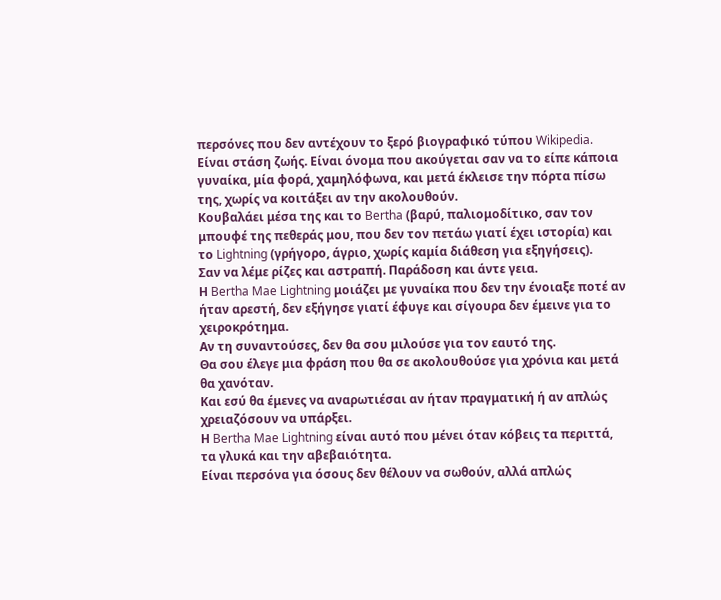περσόνες που δεν αντέχουν το ξερό βιογραφικό τύπου Wikipedia.
Είναι στάση ζωής. Είναι όνομα που ακούγεται σαν να το είπε κάποια γυναίκα, μία φορά, χαμηλόφωνα, και μετά έκλεισε την πόρτα πίσω της, χωρίς να κοιτάξει αν την ακολουθούν.
Κουβαλάει μέσα της και το Bertha (βαρύ, παλιομοδίτικο, σαν τον μπουφέ της πεθεράς μου, που δεν τον πετάω γιατί έχει ιστορία) και το Lightning (γρήγορο, άγριο, χωρίς καμία διάθεση για εξηγήσεις).
Σαν να λέμε ρίζες και αστραπή. Παράδοση και άντε γεια.
Η Bertha Mae Lightning μοιάζει με γυναίκα που δεν την ένοιαξε ποτέ αν ήταν αρεστή, δεν εξήγησε γιατί έφυγε και σίγουρα δεν έμεινε για το χειροκρότημα.
Αν τη συναντούσες, δεν θα σου μιλούσε για τον εαυτό της.
Θα σου έλεγε μια φράση που θα σε ακολουθούσε για χρόνια και μετά θα χανόταν.
Και εσύ θα έμενες να αναρωτιέσαι αν ήταν πραγματική ή αν απλώς χρειαζόσουν να υπάρξει.
Η Bertha Mae Lightning είναι αυτό που μένει όταν κόβεις τα περιττά, τα γλυκά και την αβεβαιότητα.
Είναι περσόνα για όσους δεν θέλουν να σωθούν, αλλά απλώς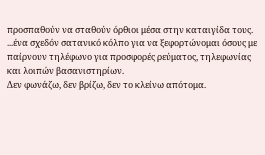προσπαθούν να σταθούν όρθιοι μέσα στην καταιγίδα τους.
...ένα σχεδόν σατανικό κόλπο για να ξεφορτώνομαι όσους με παίρνουν τηλέφωνο για προσφορές ρεύματος, τηλεφωνίας και λοιπών βασανιστηρίων.
Δεν φωνάζω, δεν βρίζω, δεν το κλείνω απότομα.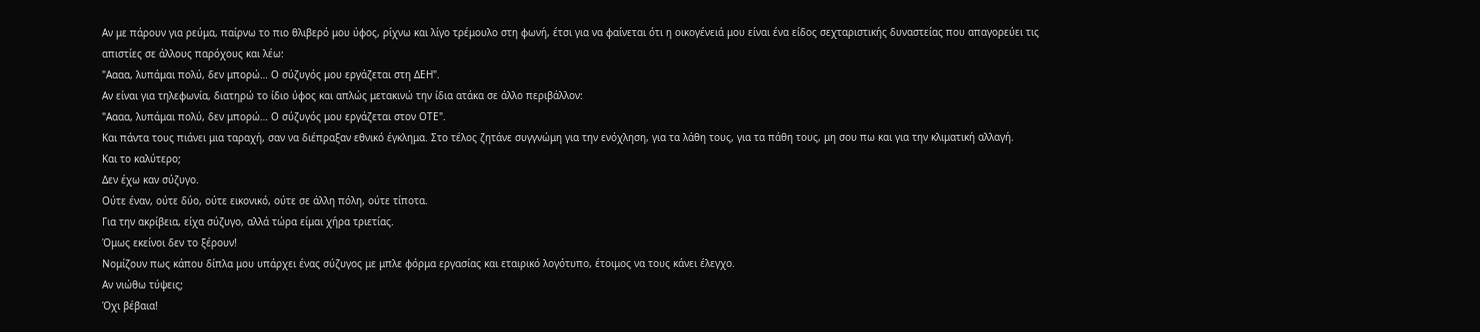Αν με πάρουν για ρεύμα, παίρνω το πιο θλιβερό μου ύφος, ρίχνω και λίγο τρέμουλο στη φωνή, έτσι για να φαίνεται ότι η οικογένειά μου είναι ένα είδος σεχταριστικής δυναστείας που απαγορεύει τις απιστίες σε άλλους παρόχους και λέω:
"Αααα, λυπάμαι πολύ, δεν μπορώ… Ο σύζυγός μου εργάζεται στη ΔΕΗ".
Αν είναι για τηλεφωνία, διατηρώ το ίδιο ύφος και απλώς μετακινώ την ίδια ατάκα σε άλλο περιβάλλον:
"Αααα, λυπάμαι πολύ, δεν μπορώ… Ο σύζυγός μου εργάζεται στον ΟΤΕ".
Και πάντα τους πιάνει μια ταραχή, σαν να διέπραξαν εθνικό έγκλημα. Στο τέλος ζητάνε συγγνώμη για την ενόχληση, για τα λάθη τους, για τα πάθη τους, μη σου πω και για την κλιματική αλλαγή.
Και το καλύτερο;
Δεν έχω καν σύζυγο.
Ούτε έναν, ούτε δύο, ούτε εικονικό, ούτε σε άλλη πόλη, ούτε τίποτα.
Για την ακρίβεια, είχα σύζυγο, αλλά τώρα είμαι χήρα τριετίας.
Όμως εκείνοι δεν το ξέρουν!
Νομίζουν πως κάπου δίπλα μου υπάρχει ένας σύζυγος με μπλε φόρμα εργασίας και εταιρικό λογότυπο, έτοιμος να τους κάνει έλεγχο.
Αν νιώθω τύψεις;
Όχι βέβαια!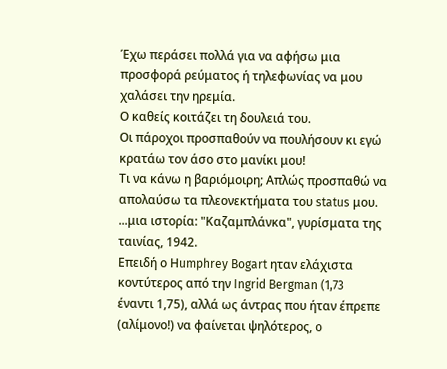Έχω περάσει πολλά για να αφήσω μια προσφορά ρεύματος ή τηλεφωνίας να μου χαλάσει την ηρεμία.
Ο καθείς κοιτάζει τη δουλειά του.
Οι πάροχοι προσπαθούν να πουλήσουν κι εγώ κρατάω τον άσο στο μανίκι μου!
Τι να κάνω η βαριόμοιρη; Απλώς προσπαθώ να απολαύσω τα πλεονεκτήματα του status μου.
...μια ιστορία: "Καζαμπλάνκα", γυρίσματα της ταινίας, 1942.
Επειδή ο Ηumphrey Bogart ηταν ελάχιστα κοντύτερος από την Ingrid Bergman (1,73 έναντι 1,75), αλλά ως άντρας που ήταν έπρεπε (αλίμονο!) να φαίνεται ψηλότερος, o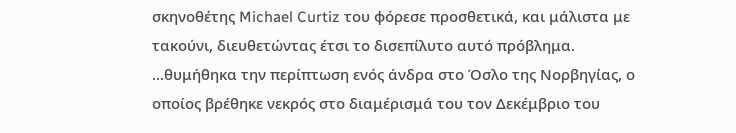σκηνοθέτης Michael Curtiz του φόρεσε προσθετικά, και μάλιστα με τακούνι, διευθετώντας έτσι το δισεπίλυτο αυτό πρόβλημα.
...θυμήθηκα την περίπτωση ενός άνδρα στο Όσλο της Νορβηγίας, ο οποίος βρέθηκε νεκρός στο διαμέρισμά του τον Δεκέμβριο του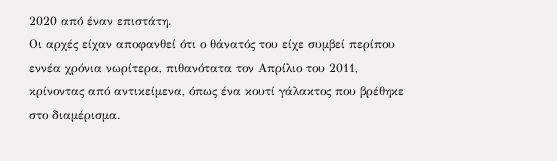2020 από έναν επιστάτη.
Οι αρχές είχαν αποφανθεί ότι ο θάνατός του είχε συμβεί περίπου εννέα χρόνια νωρίτερα, πιθανότατα τον Απρίλιο του 2011, κρίνοντας από αντικείμενα, όπως ένα κουτί γάλακτος που βρέθηκε στο διαμέρισμα.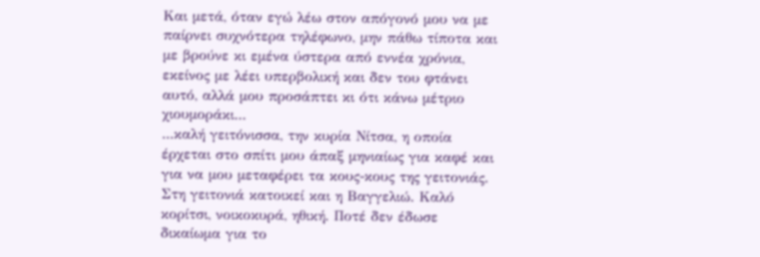Και μετά, όταν εγώ λέω στον απόγονό μου να με παίρνει συχνότερα τηλέφωνο, μην πάθω τίποτα και με βρούνε κι εμένα ύστερα από εννέα χρόνια, εκείνος με λέει υπερβολική και δεν του φτάνει αυτό, αλλά μου προσάπτει κι ότι κάνω μέτριο χιουμοράκι...
...καλή γειτόνισσα, την κυρία Νίτσα, η οποία έρχεται στο σπίτι μου άπαξ μηνιαίως για καφέ και για να μου μεταφέρει τα κους-κους της γειτονιάς.
Στη γειτονιά κατοικεί και η Βαγγελιώ. Καλό κορίτσι, νοικοκυρά, ηθική. Ποτέ δεν έδωσε δικαίωμα για το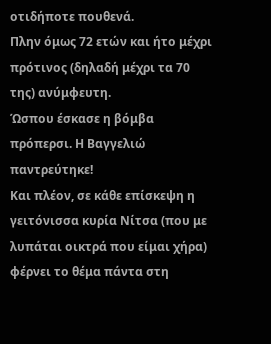οτιδήποτε πουθενά.
Πλην όμως 72 ετών και ήτο μέχρι πρότινος (δηλαδή μέχρι τα 70 της) ανύμφευτη.
Ώσπου έσκασε η βόμβα πρόπερσι. Η Βαγγελιώ παντρεύτηκε!
Και πλέον, σε κάθε επίσκεψη η γειτόνισσα κυρία Νίτσα (που με λυπάται οικτρά που είμαι χήρα) φέρνει το θέμα πάντα στη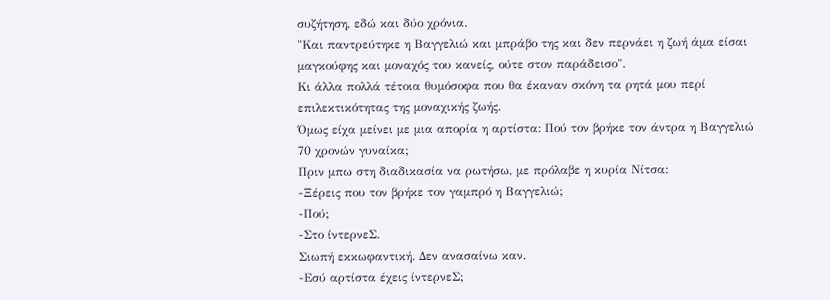συζήτηση, εδώ και δύο χρόνια.
"Και παντρεύτηκε η Βαγγελιώ και μπράβο της και δεν περνάει η ζωή άμα είσαι μαγκούφης και μοναχός του κανείς, ούτε στον παράδεισο".
Κι άλλα πολλά τέτοια θυμόσοφα που θα έκαναν σκόνη τα ρητά μου περί επιλεκτικότητας της μοναχικής ζωής.
Όμως είχα μείνει με μια απορία η αρτίστα: Πού τον βρήκε τον άντρα η Βαγγελιώ 70 χρονών γυναίκα;
Πριν μπω στη διαδικασία να ρωτήσω, με πρόλαβε η κυρία Νίτσα:
-Ξέρεις που τον βρήκε τον γαμπρό η Βαγγελιώ;
-Πού;
-Στο ίντερνεΣ.
Σιωπή εκκωφαντική. Δεν ανασαίνω καν.
-Εσύ αρτίστα έχεις ίντερνεΣ;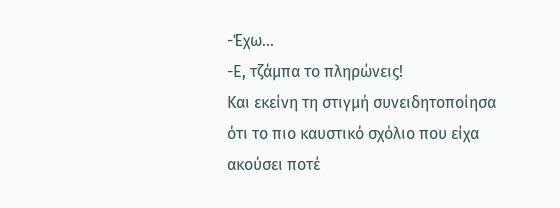-Έχω…
-Ε, τζάμπα το πληρώνεις!
Και εκείνη τη στιγμή συνειδητοποίησα ότι το πιο καυστικό σχόλιο που είχα ακούσει ποτέ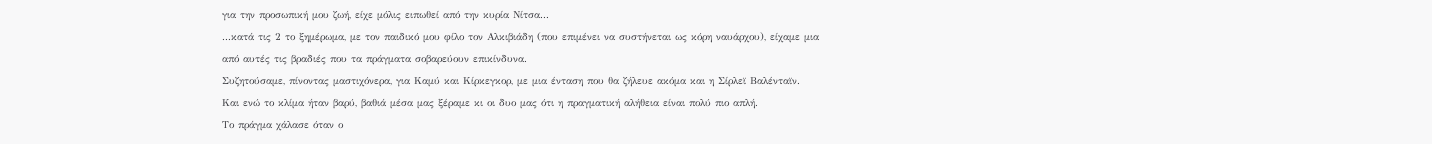για την προσωπική μου ζωή, είχε μόλις ειπωθεί από την κυρία Νίτσα...
...κατά τις 2 το ξημέρωμα, με τον παιδικό μου φίλο τον Αλκιβιάδη (που επιμένει να συστήνεται ως κόρη ναυάρχου), είχαμε μια από αυτές τις βραδιές που τα πράγματα σοβαρεύουν επικίνδυνα.
Συζητούσαμε, πίνοντας μαστιχόνερα, για Καμύ και Κίρκεγκορ, με μια ένταση που θα ζήλευε ακόμα και η Σίρλεϊ Βαλένταϊν.
Και ενώ το κλίμα ήταν βαρύ, βαθιά μέσα μας ξέραμε κι οι δυο μας ότι η πραγματική αλήθεια είναι πολύ πιο απλή.
Το πράγμα χάλασε όταν ο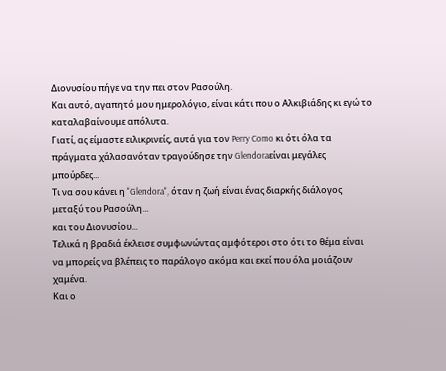Διονυσίου πήγε να την πει στον Ρασούλη.
Και αυτό, αγαπητό μου ημερολόγιο, είναι κάτι που ο Αλκιβιάδης κι εγώ το καταλαβαίνουμε απόλυτα.
Γιατί, ας είμαστε ειλικρινείς, αυτά για τον Perry Como κι ότι όλα τα πράγματα χάλασανόταν τραγούδησε την Glendoraείναι μεγάλες μπούρδες...
Τι να σου κάνει η "Glendora", όταν η ζωή είναι ένας διαρκής διάλογος μεταξύ του Ρασούλη...
και του Διονυσίου...
Τελικά η βραδιά έκλεισε συμφωνώντας αμφότεροι στο ότι το θέμα είναι να μπορείς να βλέπεις το παράλογο ακόμα και εκεί που όλα μοιάζουν χαμένα.
Και ο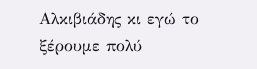Αλκιβιάδης κι εγώ το ξέρουμε πολύ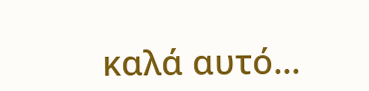καλά αυτό...